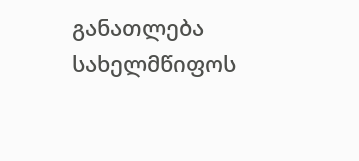განათლება სახელმწიფოს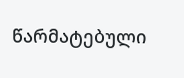წარმატებული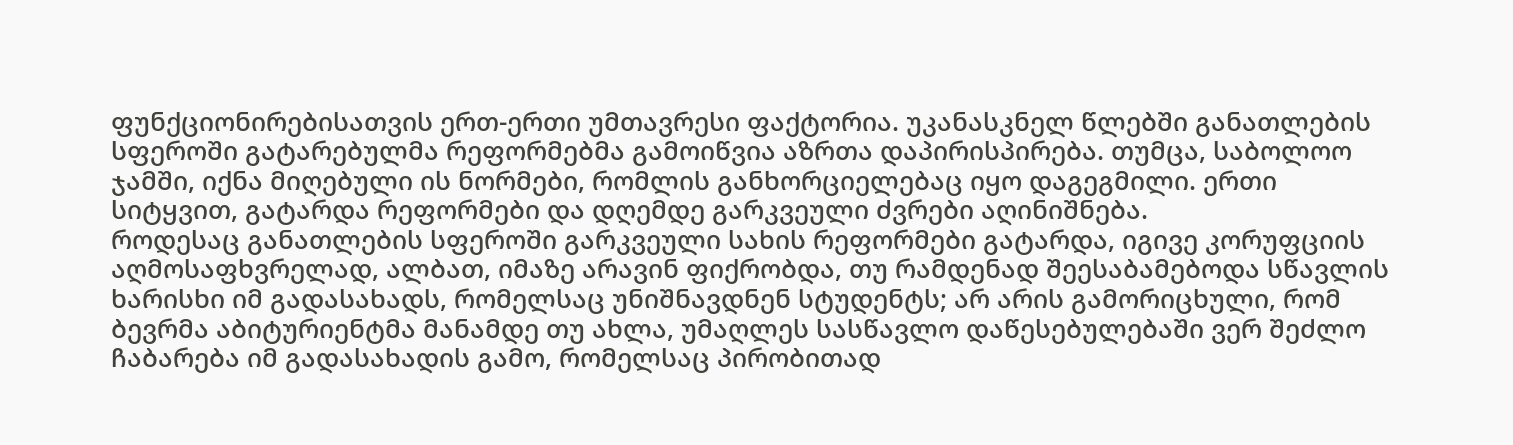ფუნქციონირებისათვის ერთ-ერთი უმთავრესი ფაქტორია. უკანასკნელ წლებში განათლების სფეროში გატარებულმა რეფორმებმა გამოიწვია აზრთა დაპირისპირება. თუმცა, საბოლოო ჯამში, იქნა მიღებული ის ნორმები, რომლის განხორციელებაც იყო დაგეგმილი. ერთი სიტყვით, გატარდა რეფორმები და დღემდე გარკვეული ძვრები აღინიშნება.
როდესაც განათლების სფეროში გარკვეული სახის რეფორმები გატარდა, იგივე კორუფციის აღმოსაფხვრელად, ალბათ, იმაზე არავინ ფიქრობდა, თუ რამდენად შეესაბამებოდა სწავლის ხარისხი იმ გადასახადს, რომელსაც უნიშნავდნენ სტუდენტს; არ არის გამორიცხული, რომ ბევრმა აბიტურიენტმა მანამდე თუ ახლა, უმაღლეს სასწავლო დაწესებულებაში ვერ შეძლო ჩაბარება იმ გადასახადის გამო, რომელსაც პირობითად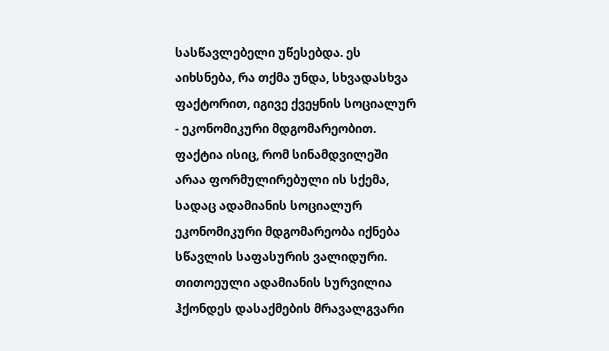სასწავლებელი უწესებდა. ეს აიხსნება, რა თქმა უნდა, სხვადასხვა ფაქტორით, იგივე ქვეყნის სოციალურ - ეკონომიკური მდგომარეობით. ფაქტია ისიც, რომ სინამდვილეში არაა ფორმულირებული ის სქემა, სადაც ადამიანის სოციალურ ეკონომიკური მდგომარეობა იქნება სწავლის საფასურის ვალიდური.
თითოეული ადამიანის სურვილია ჰქონდეს დასაქმების მრავალგვარი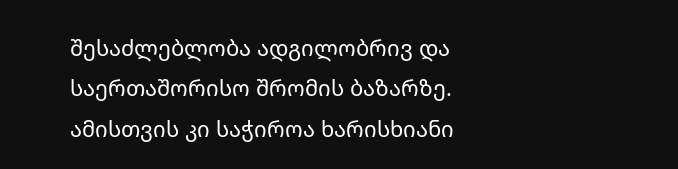შესაძლებლობა ადგილობრივ და საერთაშორისო შრომის ბაზარზე. ამისთვის კი საჭიროა ხარისხიანი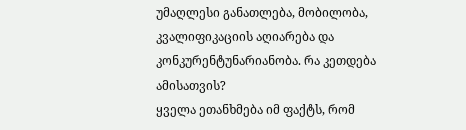უმაღლესი განათლება, მობილობა, კვალიფიკაციის აღიარება და კონკურენტუნარიანობა. რა კეთდება ამისათვის?
ყველა ეთანხმება იმ ფაქტს, რომ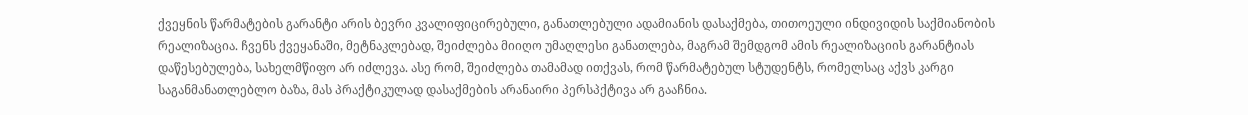ქვეყნის წარმატების გარანტი არის ბევრი კვალიფიცირებული, განათლებული ადამიანის დასაქმება, თითოეული ინდივიდის საქმიანობის რეალიზაცია. ჩვენს ქვეყანაში, მეტნაკლებად, შეიძლება მიიღო უმაღლესი განათლება, მაგრამ შემდგომ ამის რეალიზაციის გარანტიას დაწესებულება, სახელმწიფო არ იძლევა. ასე რომ, შეიძლება თამამად ითქვას, რომ წარმატებულ სტუდენტს, რომელსაც აქვს კარგი საგანმანათლებლო ბაზა, მას პრაქტიკულად დასაქმების არანაირი პერსპქტივა არ გააჩნია.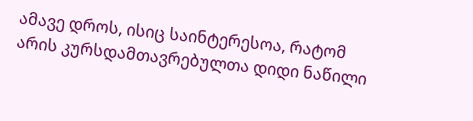ამავე დროს, ისიც საინტერესოა, რატომ არის კურსდამთავრებულთა დიდი ნაწილი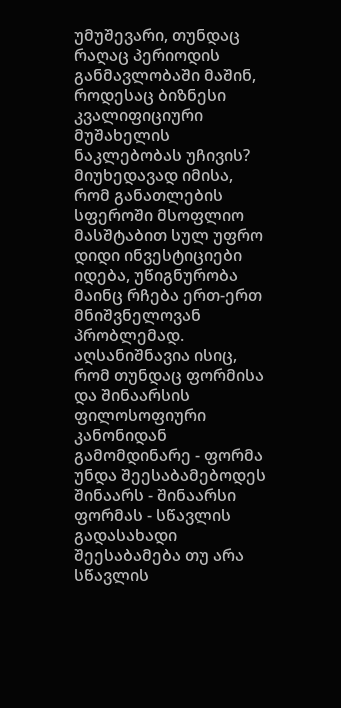უმუშევარი, თუნდაც რაღაც პერიოდის განმავლობაში მაშინ, როდესაც ბიზნესი კვალიფიციური მუშახელის ნაკლებობას უჩივის? მიუხედავად იმისა, რომ განათლების სფეროში მსოფლიო მასშტაბით სულ უფრო დიდი ინვესტიციები იდება, უწიგნურობა მაინც რჩება ერთ-ერთ მნიშვნელოვან პრობლემად.
აღსანიშნავია ისიც, რომ თუნდაც ფორმისა და შინაარსის ფილოსოფიური კანონიდან გამომდინარე - ფორმა უნდა შეესაბამებოდეს შინაარს - შინაარსი ფორმას - სწავლის გადასახადი შეესაბამება თუ არა სწავლის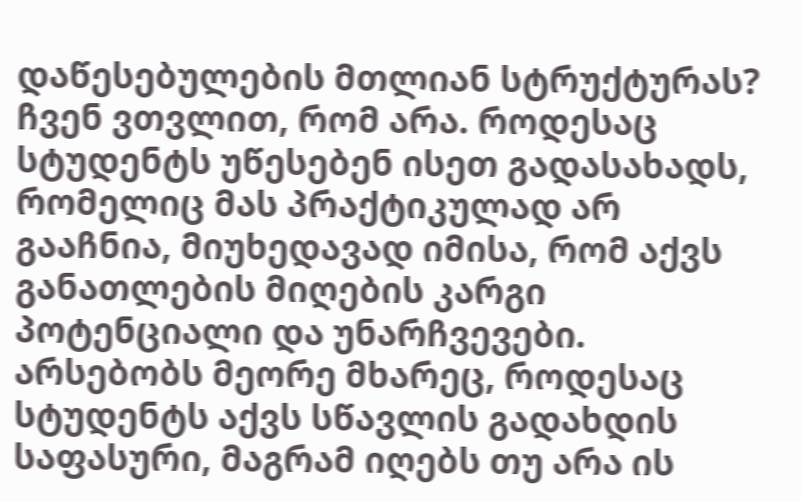დაწესებულების მთლიან სტრუქტურას? ჩვენ ვთვლით, რომ არა. როდესაც სტუდენტს უწესებენ ისეთ გადასახადს, რომელიც მას პრაქტიკულად არ გააჩნია, მიუხედავად იმისა, რომ აქვს განათლების მიღების კარგი პოტენციალი და უნარჩვევები. არსებობს მეორე მხარეც, როდესაც სტუდენტს აქვს სწავლის გადახდის საფასური, მაგრამ იღებს თუ არა ის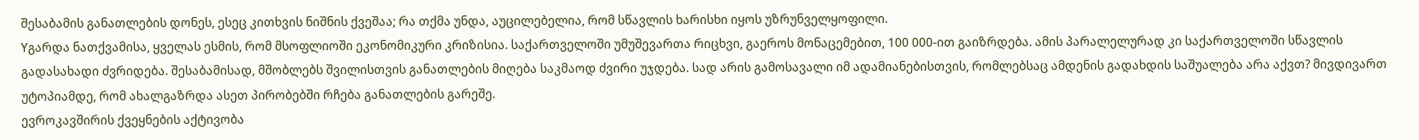შესაბამის განათლების დონეს, ესეც კითხვის ნიშნის ქვეშაა; რა თქმა უნდა, აუცილებელია, რომ სწავლის ხარისხი იყოს უზრუნველყოფილი.
Yგარდა ნათქვამისა, ყველას ესმის, რომ მსოფლიოში ეკონომიკური კრიზისია. საქართველოში უმუშევართა რიცხვი, გაეროს მონაცემებით, 100 000-ით გაიზრდება. ამის პარალელურად კი საქართველოში სწავლის გადასახადი ძვრიდება. შესაბამისად, მშობლებს შვილისთვის განათლების მიღება საკმაოდ ძვირი უჯდება. სად არის გამოსავალი იმ ადამიანებისთვის, რომლებსაც ამდენის გადახდის საშუალება არა აქვთ? მივდივართ უტოპიამდე, რომ ახალგაზრდა ასეთ პირობებში რჩება განათლების გარეშე.
ევროკავშირის ქვეყნების აქტივობა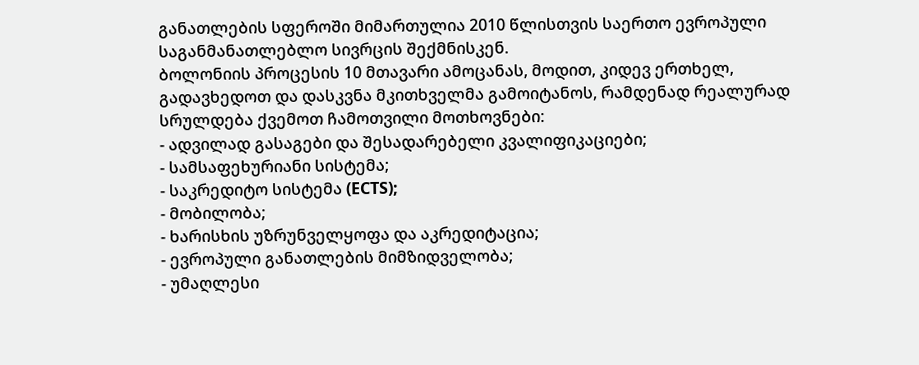განათლების სფეროში მიმართულია 2010 წლისთვის საერთო ევროპული საგანმანათლებლო სივრცის შექმნისკენ.
ბოლონიის პროცესის 10 მთავარი ამოცანას, მოდით, კიდევ ერთხელ, გადავხედოთ და დასკვნა მკითხველმა გამოიტანოს, რამდენად რეალურად სრულდება ქვემოთ ჩამოთვილი მოთხოვნები:
- ადვილად გასაგები და შესადარებელი კვალიფიკაციები;
- სამსაფეხურიანი სისტემა;
- საკრედიტო სისტემა (ECTS);
- მობილობა;
- ხარისხის უზრუნველყოფა და აკრედიტაცია;
- ევროპული განათლების მიმზიდველობა;
- უმაღლესი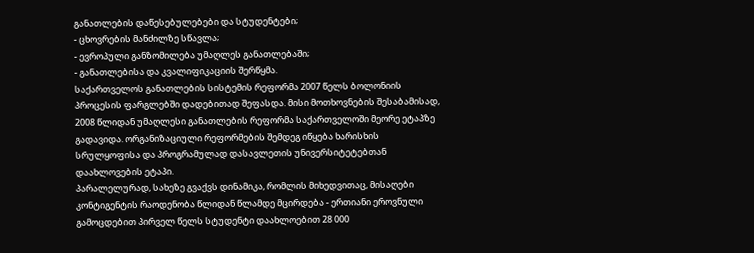განათლების დაწესებულებები და სტუდენტები;
- ცხოვრების მანძილზე სწავლა;
- ევროპული განზომილება უმაღლეს განათლებაში;
- განათლებისა და კვალიფიკაციის შერწყმა.
საქართველოს განათლების სისტემის რეფორმა 2007 წელს ბოლონიის პროცესის ფარგლებში დადებითად შეფასდა. მისი მოთხოვნების შესაბამისად, 2008 წლიდან უმაღლესი განათლების რეფორმა საქართველოში მეორე ეტაპზე გადავიდა. ორგანიზაციული რეფორმების შემდეგ იწყება ხარისხის სრულყოფისა და პროგრამულად დასავლეთის უნივერსიტეტებთან დაახლოვების ეტაპი.
პარალელურად, სახეზე გვაქვს დინამიკა, რომლის მიხედვითაც, მისაღები კონტიგენტის რაოდენობა წლიდან წლამდე მცირდება - ერთიანი ეროვნული გამოცდებით პირველ წელს სტუდენტი დაახლოებით 28 000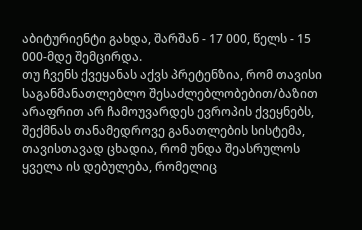აბიტურიენტი გახდა, შარშან - 17 000, წელს - 15 000-მდე შემცირდა.
თუ ჩვენს ქვეყანას აქვს პრეტენზია, რომ თავისი საგანმანათლებლო შესაძლებლობებით/ბაზით არაფრით არ ჩამოუვარდეს ევროპის ქვეყნებს, შექმნას თანამედროვე განათლების სისტემა, თავისთავად ცხადია, რომ უნდა შეასრულოს ყველა ის დებულება, რომელიც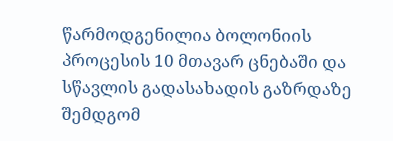წარმოდგენილია ბოლონიის პროცესის 10 მთავარ ცნებაში და სწავლის გადასახადის გაზრდაზე შემდგომ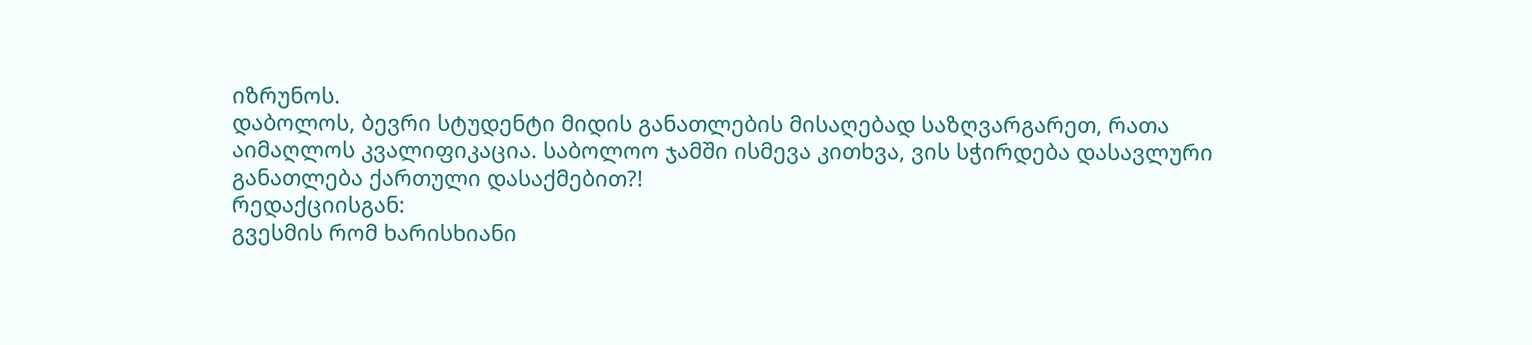იზრუნოს.
დაბოლოს, ბევრი სტუდენტი მიდის განათლების მისაღებად საზღვარგარეთ, რათა აიმაღლოს კვალიფიკაცია. საბოლოო ჯამში ისმევა კითხვა, ვის სჭირდება დასავლური განათლება ქართული დასაქმებით?!
რედაქციისგან:
გვესმის რომ ხარისხიანი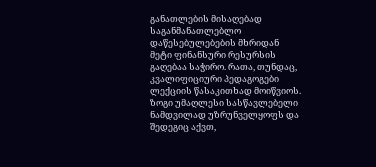განათლების მისაღებად საგანმანათლებლო დაწესებულებების მხრიდან მეტი ფინანსური რესურსის გაღებაა საჭირო. რათა, თუნდაც, კვალიფიციური პედაგოგები ლექციის წასაკითხად მოიწვიოს. ზოგი უმაღლესი სასწავლებელი ნამდვილად უზრუნველყოფს და შედეგიც აქვთ,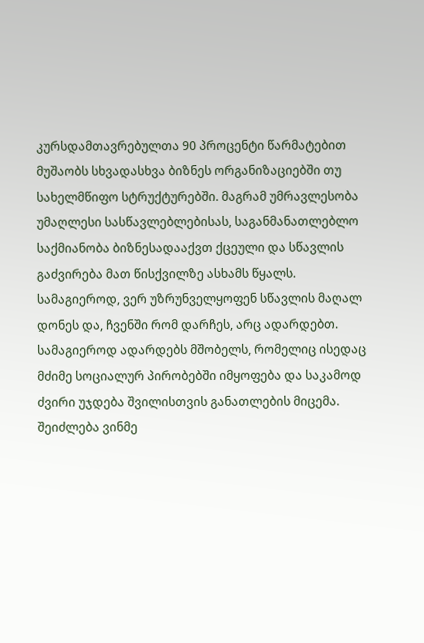კურსდამთავრებულთა 90 პროცენტი წარმატებით მუშაობს სხვადასხვა ბიზნეს ორგანიზაციებში თუ სახელმწიფო სტრუქტურებში. მაგრამ უმრავლესობა უმაღლესი სასწავლებლებისას, საგანმანათლებლო საქმიანობა ბიზნესადააქვთ ქცეული და სწავლის გაძვირება მათ წისქვილზე ასხამს წყალს. სამაგიეროდ, ვერ უზრუნველყოფენ სწავლის მაღალ დონეს და, ჩვენში რომ დარჩეს, არც ადარდებთ. სამაგიეროდ ადარდებს მშობელს, რომელიც ისედაც მძიმე სოციალურ პირობებში იმყოფება და საკამოდ ძვირი უჯდება შვილისთვის განათლების მიცემა. შეიძლება ვინმე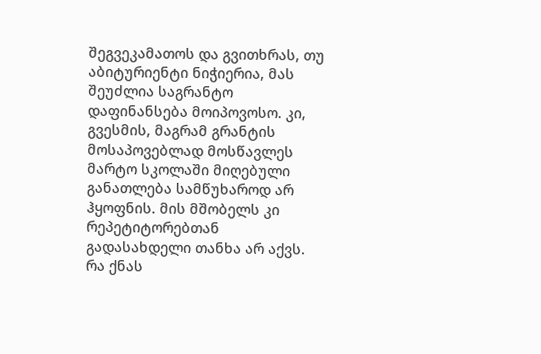შეგვეკამათოს და გვითხრას, თუ აბიტურიენტი ნიჭიერია, მას შეუძლია საგრანტო დაფინანსება მოიპოვოსო. კი, გვესმის, მაგრამ გრანტის მოსაპოვებლად მოსწავლეს მარტო სკოლაში მიღებული განათლება სამწუხაროდ არ ჰყოფნის. მის მშობელს კი რეპეტიტორებთან გადასახდელი თანხა არ აქვს. რა ქნას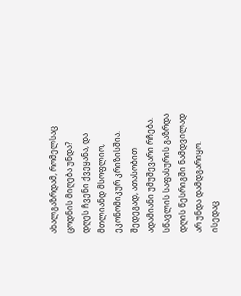ახალგაზრდამ, რომელსაც ცოდნის მიღება უნდა?
დღეს ჩვენი ქვეყანა, და მთლიანდ მსოფლიო, ეკონომიკურ კრიზისშია. შედეგად, ათასობით ადამიანი უმუშევარი რჩება. სწავლის საფასურის გაზრდა დღის წესრიგში ნამდვილად არ უნდა დამდგარიყო. ისედაც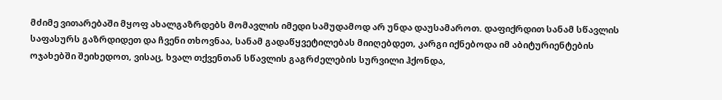მძიმე ვითარებაში მყოფ ახალგაზრდებს მომავლის იმედი სამუდამოდ არ უნდა დაუსამაროთ. დაფიქრდით სანამ სწავლის საფასურს გაზრდიდეთ და ჩვენი თხოვნაა, სანამ გადაწყვეტილებას მიიღებდეთ, კარგი იქნებოდა იმ აბიტურიენტების ოჯახებში შეიხედოთ, ვისაც, ხვალ თქვენთან სწავლის გაგრძელების სურვილი ჰქონდა,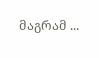მაგრამ ...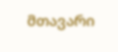მთავარი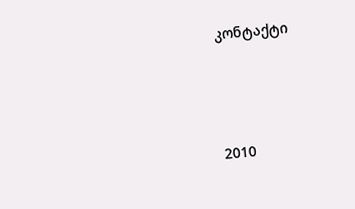კონტაქტი




2010